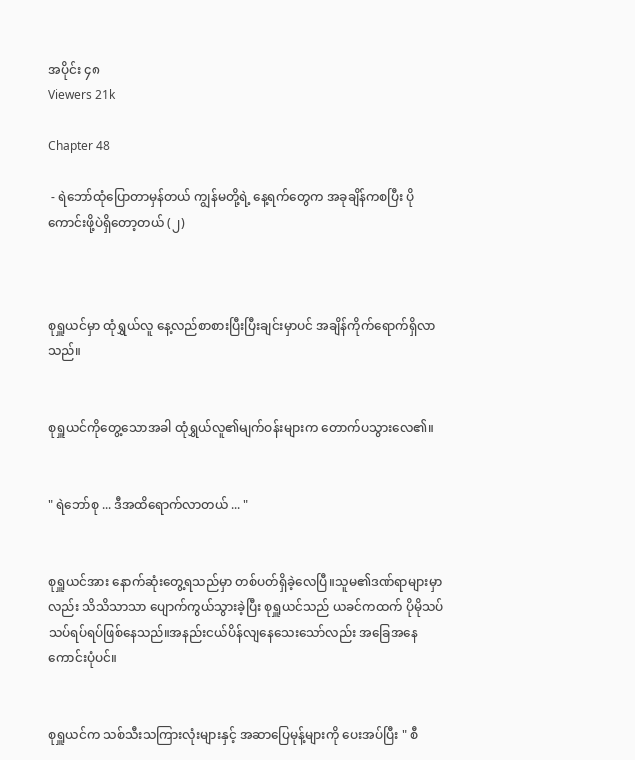အပိုင်း ၄၈
Viewers 21k

Chapter 48

 - ရဲဘော်ထုံပြောတာမှန်တယ် ကျွန်မတို့ရဲ့ နေ့ရက်တွေက အခုချိန်ကစပြီး ပိုကောင်းဖို့ပဲရှိတော့တယ် (၂)



စုရှူယင်မှာ ထုံရွှယ်လူ နေ့လည်စာစားပြီးပြီးချင်းမှာပင် အချိန်ကိုက်ရောက်ရှိလာသည်။


စုရှူယင်ကိုတွေ့သောအခါ ထုံရွှယ်လူ၏မျက်ဝန်းများက တောက်ပသွားလေ၏။


" ရဲဘော်စု ... ဒီအထိရောက်လာတယ် ... "


စုရှူယင်အား နောက်ဆုံးတွေ့ရသည်မှာ တစ်ပတ်ရှိ‌ခဲ့လေပြီ။သူမ၏ဒဏ်ရာများမှာလည်း သိသိသာသာ ပျောက်ကွယ်သွားခဲ့ပြီး စုရှူယင်သည် ယခင်ကထက် ပိုမိုသပ်သပ်ရပ်ရပ်ဖြစ်နေသည်။အနည်းငယ်ပိန်လျနေသေးသော်လည်း အခြေအနေကောင်းပုံပင်။


စုရှူယင်က သစ်သီးသကြားလုံးများနှင့် အဆာပြေမုန့်များကို ပေးအပ်ပြီး " စီ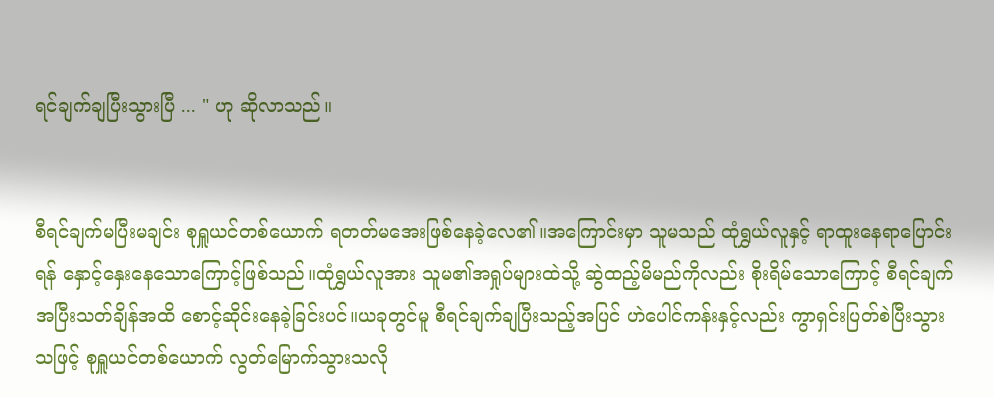ရင်ချက်ချပြီးသွားပြီ ... " ဟု ဆိုလာသည်။


စီရင်ချက်မပြီးမချင်း စုရှူယင်တစ်ယောက် ရတတ်မအေးဖြစ်နေခဲ့လေ၏။အကြောင်းမှာ သူမသည် ထုံရွှယ်လူနှင့် ရာထူးနေရာပြောင်းရန် နှောင့်နှေးနေသောကြောင့်ဖြစ်သည်။ထုံရွှယ်လူအား သူမ၏အရှုပ်များထဲသို့ ဆွဲထည့်မိမည်ကိုလည်း စိုးရိမ်သောကြောင့် စီရင်ချက်အပြီးသတ်ချိန်အထိ စောင့်ဆိုင်းနေခဲ့ခြင်းပင်။ယခုတွင်မူ စီရင်ချက်ချပြီးသည့်အပြင် ဟဲပေါင်ကန်းနှင့်လည်း ကွာရှင်းပြတ်စဲပြီးသွားသဖြင့် စုရှူယင်တစ်ယောက် လွတ်မြောက်သွားသလို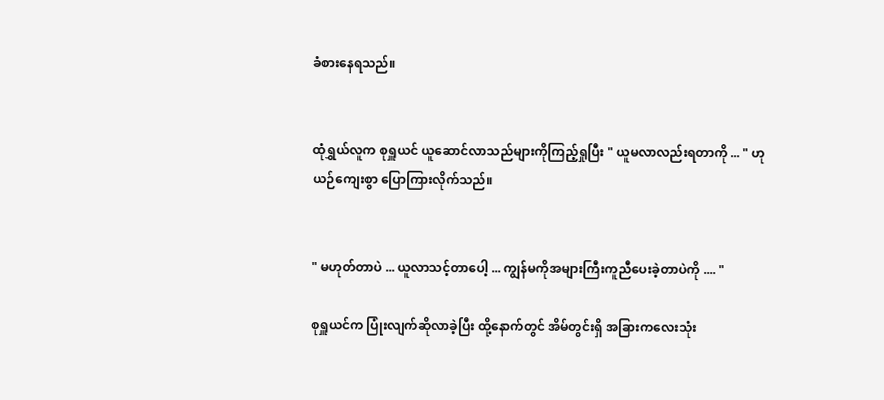ခံစားနေရသည်။


ထုံရွှယ်လူက စုရှူယင် ယူဆောင်လာသည်များကိုကြည့်ရှုပြီး " ယူမလာလည်းရတာကို ... " ဟု ယဉ်ကျေးစွာ ပြောကြားလိုက်သည်။


" မဟုတ်တာပဲ ... ယူလာသင့်တာပေါ့ ... ကျွန်မကိုအများကြီးကူညီပေးခဲ့တာပဲကို .... "

စုရှူယင်က ပြုံးလျက်ဆိုလာခဲ့ပြီး ထို့နောက်တွင် အိမ်တွင်းရှိ အခြားကလေးသုံး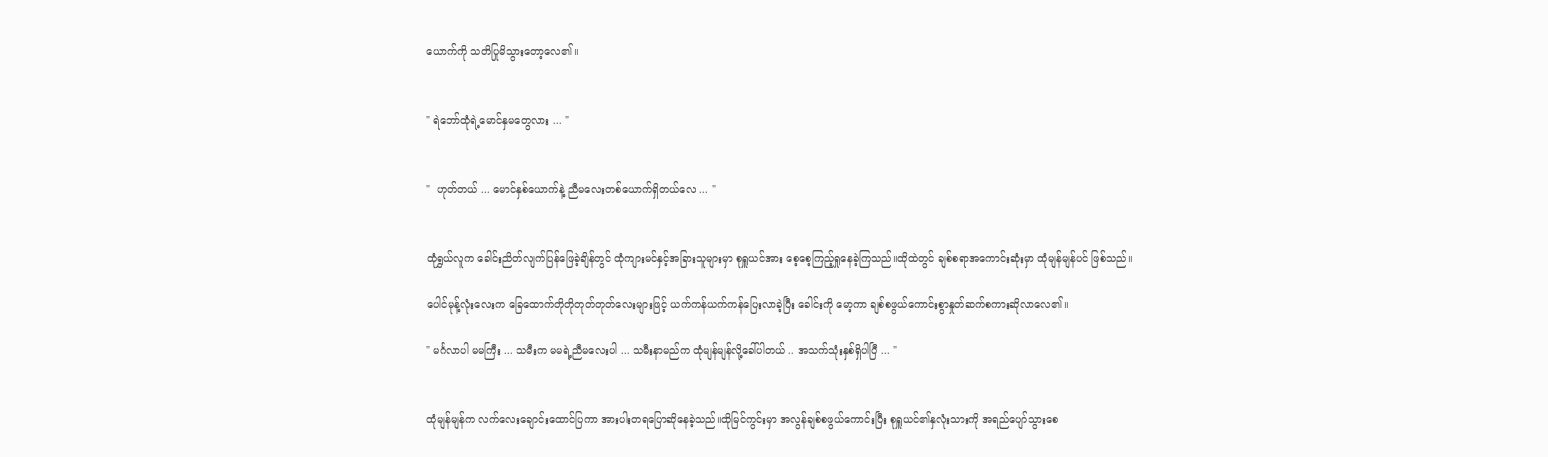ယောက်ကို သတိပြုမိသွားတော့လေ၏။


" ရဲဘော်ထုံရဲ့မောင်နှမတွေလား ... "


"  ဟုတ်တယ် ... မောင်နှစ်ယောက်နဲ့ ညီမလေးတစ်ယောက်ရှိတယ်လေ ... "


ထုံရွှယ်လူက ခေါင်းညိတ်လျက်ပြန်ဖြေခဲ့ချိန်တွင် ထုံကျားမင်နှင့်အခြားသူများမှာ စုရှူယင်အား စေ့စေ့ကြည့်ရှုနေခဲ့ကြသည်။ထိုထဲတွင် ချစ်စရာအကောင်းဆုံးမှာ ထုံမျန်မျန်ပင် ဖြစ်သည်။

ပေါင်မုန့်လုံးလေးက ခြေထောက်တိုတိုတုတ်တုတ်‌လေးများဖြင့် ယက်ကန်ယက်ကန်ပြေးလာခဲ့ပြီး ခေါင်းကို မော့ကာ ချစ်စဖွယ်ကောင်းစွာနှုတ်ဆက်စကားဆိုလာလေ၏။

" မင်္ဂလာပါ မမကြီး ... သမီးက မမရဲ့ညီမလေးပါ ... သမီးနာမည်က ထုံမျန်မျန်လို့ခေါ်ပါတယ် .. အသက်သုံးနှစ်ရှိပါပြီ ... "


ထုံမျန်မျန်က လက်လေးချောင်းထောင်ပြကာ အားပါးတရပြောဆိုနေခဲ့သည်။ထိုမြင်ကွင်းမှာ အလွန်ချစ်စဖွယ်ကောင်းပြီး စုရှူယင်၏နှလုံးသားကို အရည်ပျော်သွားစေ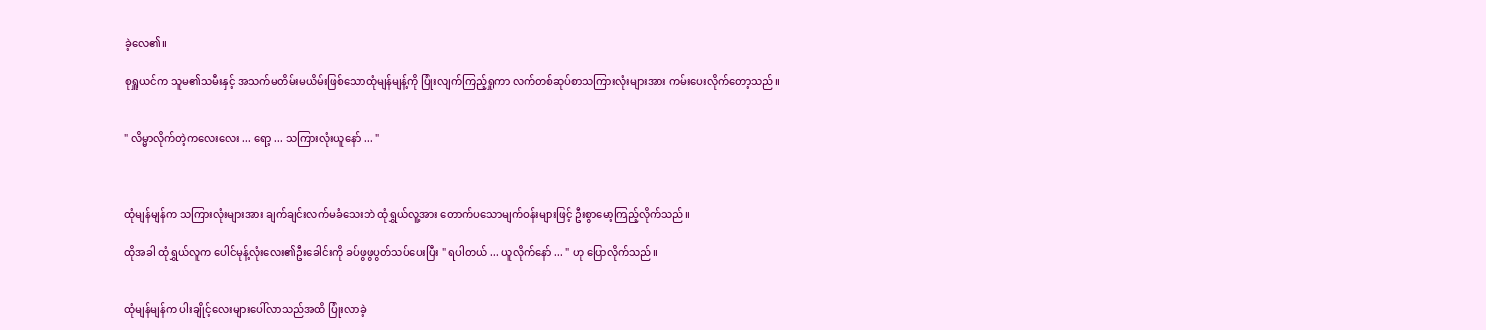ခဲ့လေ၏။

စုရှူယင်က သူမ၏သမီးနှင့် အသက်မတိမ်းမယိမ်းဖြစ်သောထုံမျန်မျန့်ကို ပြုံးလျက်ကြည့်ရှုကာ လက်တစ်ဆုပ်စာသကြားလုံးများအား ကမ်းပေးလိုက်တော့သည်။


" လိမ္မာလိုက်တဲ့ကလေးလေး ... ရော့ ... သကြားလုံးယူနော် ... "



ထုံမျန်မျန်က သကြားလုံးများအား ချက်ချင်းလက်မခံသေးဘဲ ထုံရွှယ်လူ့အား တောက်ပသောမျက်ဝန်းများဖြင့် ဦးစွာမော့ကြည့်လိုက်သည်။

ထိုအခါ ထုံရွှယ်လူက ပေါင်မုန့်လုံးလေး၏ဦးခေါင်းကို ခပ်ဖွဖွပွတ်သပ်ပေးပြီး " ရပါတယ် ... ယူလိုက်နော် ... " ဟု ပြောလိုက်သည်။


ထုံမျန်မျန်က ‌ပါးချိုင့်လေးများပေါ်လာသည်အထိ ပြုံးလာခဲ့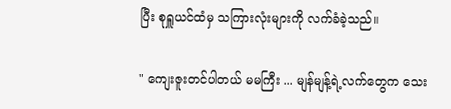ပြီး စုရှူယင်ထံမှ သကြားလုံးများကို လက်ခံခဲ့သည်။

" ကျေးဇူးတင်ပါတယ် မမကြီး ... မျန်မျန့်ရဲ့လက်တွေက သေး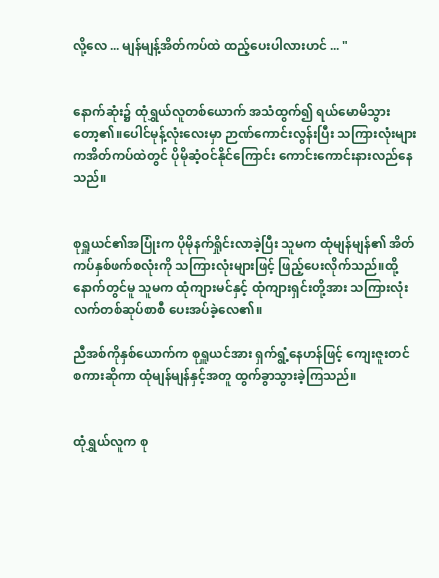လို့လေ ... မျန်မျန့်အိတ်ကပ်ထဲ ထည့်ပေးပါလားဟင် ... "


နောက်ဆုံး၌ ထုံရွှယ်လူ‌တစ်ယောက် အသံထွက်၍ ရယ်မောမိသွားတော့၏။ပေါင်မုန့်လုံးလေးမှာ ဉာဏ်ကောင်းလွန်းပြီး သကြားလုံးများကအိတ်ကပ်ထဲတွင် ပိုမိုဆံ့ဝင်နိုင်ကြောင်း ကောင်းကောင်းနားလည်နေသည်။


စုရှူယင်၏အပြုံးက ပိုမိုနက်ရှိုင်းလာခဲ့ပြီး သူမက ထုံမျန်မျန်၏ အိတ်ကပ်နှစ်ဖက်စလုံးကို သကြားလုံးများဖြင့် ဖြည့်ပေးလိုက်သည်။ထို့နောက်တွင်မူ သူမက ထုံကျားမင်နှင့် ထုံကျားရှင်းတို့အား သကြားလုံးလက်တစ်ဆုပ်စာစီ ပေးအပ်ခဲ့လေ၏။

ညီအစ်ကိုနှစ်ယောက်က စုရှူယင်အား ရှက်ရွံ့နေဟန်ဖြင့် ကျေးဇူးတင်စကားဆိုကာ ထုံမျန်မျန်နှင့်အတူ ထွက်ခွာသွားခဲ့ကြသည်။


ထုံရွှယ်လူက စု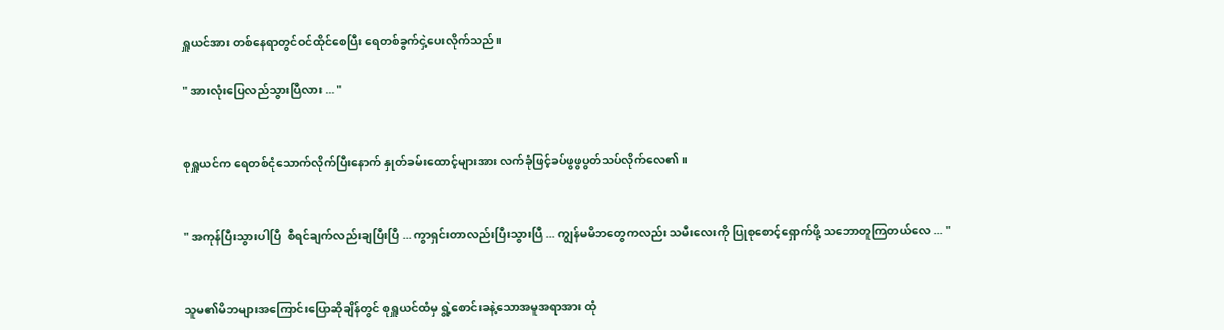ရှူယင်အား တစ်နေရာတွင်ဝင်ထိုင်စေပြီး ရေတစ်ခွက်ငှဲ့ပေးလိုက်သည်။

" အားလုံးပြေလည်သွားပြီလား ... "


စုရှူယင်က ရေတစ်ငုံသောက်လိုက်ပြီးနောက် နှုတ်ခမ်းထောင့်များအား လက်ခုံဖြင့်ခပ်ဖွဖွပွတ်သပ်လိုက်လေ၏။


" အကုန်ပြီးသွားပါပြီ  စီရင်ချက်လည်းချပြီးပြီ ... ကွာရှင်းတာလည်းပြီးသွားပြီ ... ကျွန်မမိဘတွေကလည်း သမီးလေးကို ပြုစုစောင့်ရှောက်ဖို့ သဘောတူကြတယ်လေ ... "


သူမ၏မိဘများအကြောင်းပြောဆိုချိန်တွင် စုရှူယင်ထံမှ ရွဲ့စောင်းခနဲ့သောအမူအရာအား ထုံ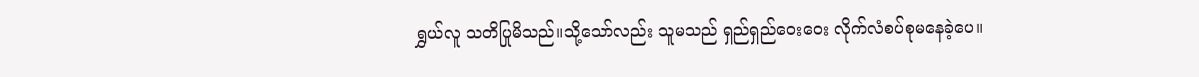ရွှယ်လူ သတိပြုမိသည်။သို့သော်လည်း သူမသည် ရှည်ရှည်ဝေးဝေး လိုက်လံစပ်စုမနေခဲ့ပေ။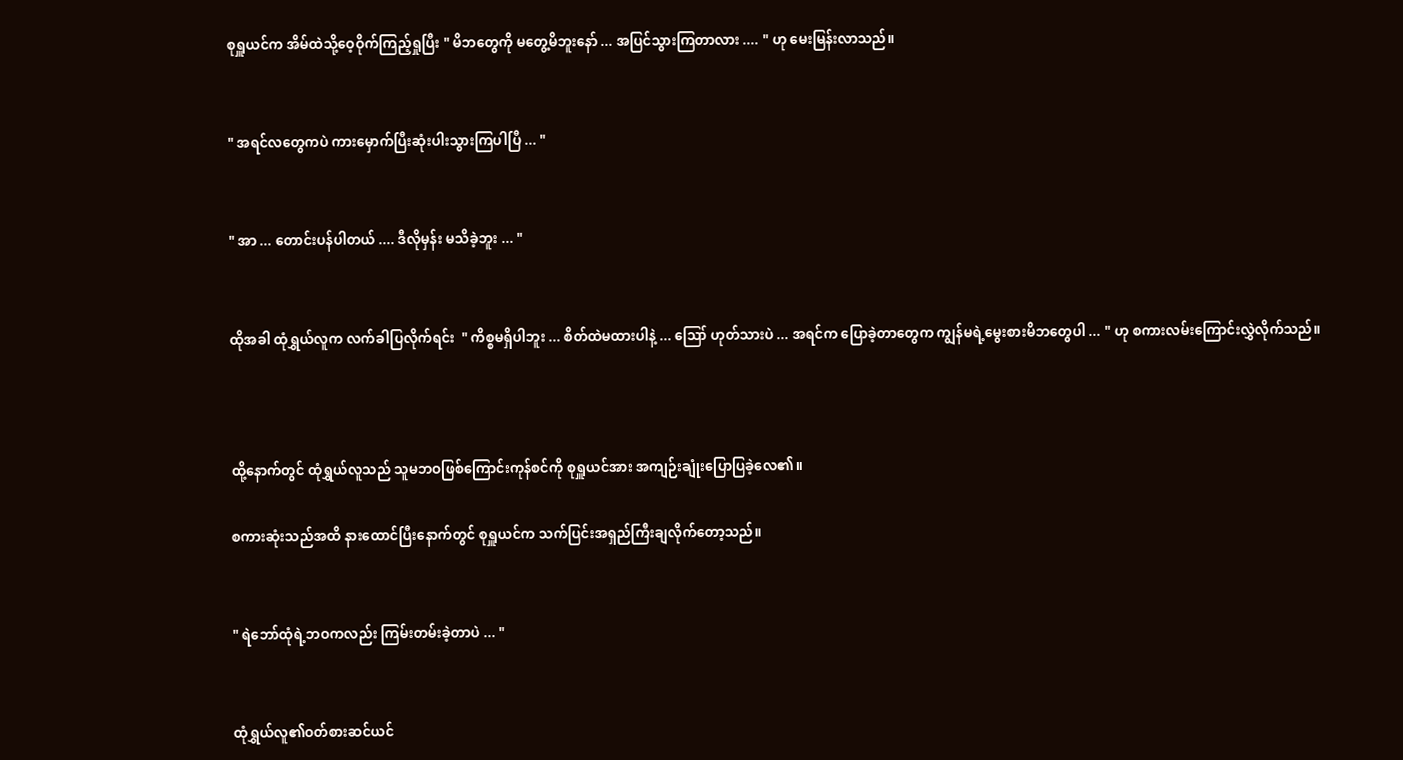စုရှူယင်က အိမ်ထဲသို့ဝေ့ဝိုက်ကြည့်ရှုပြီး " မိဘတွေကို မတွေ့မိဘူးနော် ... အပြင်သွားကြတာလား .... " ဟု မေးမြန်းလာသည်။


" အရင်လတွေကပဲ ကားမှောက်ပြီးဆုံးပါးသွားကြပါပြီ ... "


" အာ ... တောင်းပန်ပါတယ် .... ဒီလိုမှန်း မသိခဲ့ဘူး ... "


ထိုအခါ ထုံရွှယ်လူက လက်ခါပြလိုက်ရင်း  " ကိစ္စမရှိပါဘူး ... စိတ်ထဲမထားပါနဲ့ ... ဪ ဟုတ်သားပဲ ... အရင်က ပြောခဲ့တာတွေက ကျွန်မရဲ့မွေးစားမိဘတွေပါ ... " ဟု စကားလမ်းကြောင်းလွှဲလိုက်သည်။



ထို့နောက်တွင် ထုံရွှယ်လူသည် သူမဘဝဖြစ်ကြောင်းကုန်စင်ကို စုရှူယင်အား အကျဉ်းချုံးပြောပြခဲ့လေ၏။

စကားဆုံးသည်အထိ နားထောင်ပြီးနောက်တွင် စုရှူယင်က သက်ပြင်းအရှည်ကြီးချလိုက်တော့သည်။


" ရဲဘော်ထုံရဲ့ဘဝကလည်း ကြမ်းတမ်းခဲ့တာပဲ ... "


ထုံရွှယ်လူ၏ဝတ်စားဆင်ယင်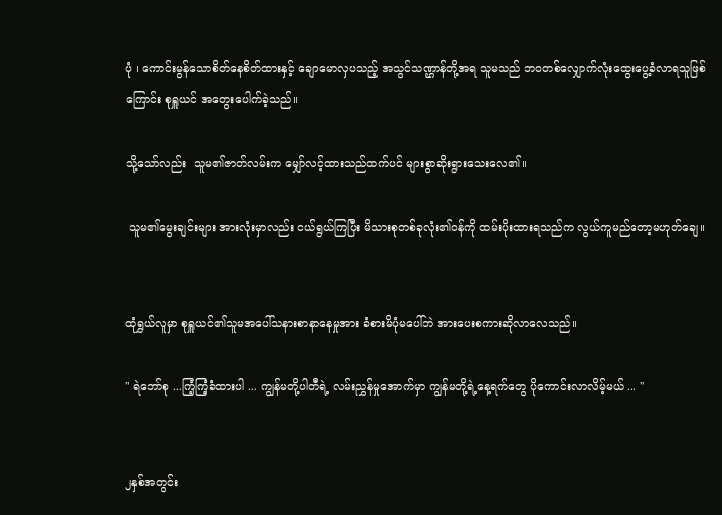ပုံ ၊ ကောင်းမွန်သောစိတ်နေစိတ်ထားနှင့် ချောမောလှပသည့် အသွင်သဏ္ဌာန်တို့အရ သူမသည် ဘဝတစ်လျှောက်လုံးထွေးပွေ့ခံလာရသူဖြစ်ကြောင်း စုရှူယင် အတွေးပေါက်ခဲ့သည်။

သို့သော်လည်း  သူမ၏ဇာတ်လမ်းက မျှော်လင့်ထားသည်ထက်ပင် များစွာဆိုးရွားသေးလေ၏။

 သူမ၏မွေးချင်းများ အားလုံးမှာလည်း ငယ်ရွယ်ကြပြီး မိသားစုတစ်ခုလုံး၏ဝန်ကို ထမ်းပိုးထားရသည်က လွယ်ကူမည်တော့မဟုတ်ချေ။


ထုံရွှယ်လူမှာ စုရှူယင်၏သူမအပေါ်သနားစာနာနေမှုအား ခံစားမိပုံမပေါ်ဘဲ အားပေးစကားဆိုလာလေသည်။

" ရဲဘော်စု ...ကြံ့ကြံ့ခံထားပါ ... ကျွန်မတို့ပါတီရဲ့ လမ်းညွှန်မှုအောက်မှာ ကျွန်မတို့ရဲ့နေ့ရက်တွေ ပိုကောင်းလာလိမ့်မယ် ... "


၂နှစ်အတွင်း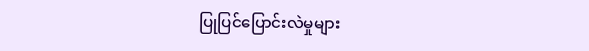ပြုပြင်ပြောင်းလဲမှုများ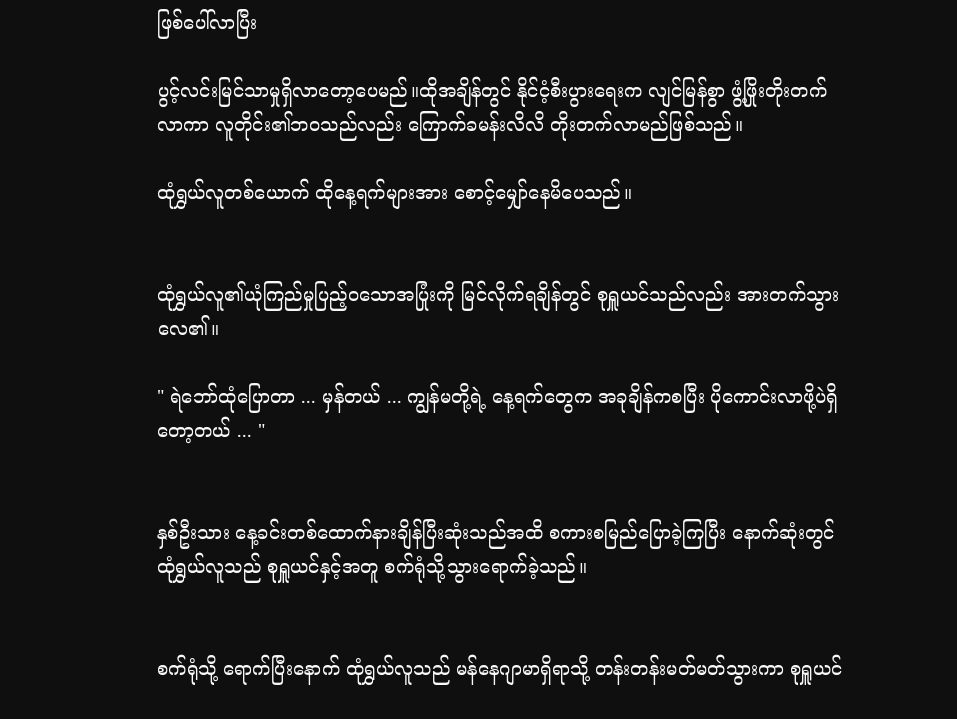ဖြစ်ပေါ်လာပြီး

ပွင့်လင်းမြင်သာမှုရှိလာတော့ပေမည်။ထိုအချိန်တွင် နိုင်ငံ့စီးပွားရေးက လျင်မြန်စွာ ဖွံ့ဖြိုးတိုးတက်လာကာ လူတိုင်း၏ဘဝသည်လည်း ကြောက်ခမန်းလိလိ တိုးတက်လာမည်ဖြစ်သည်။

ထုံရွှယ်လူတစ်ယောက် ထိုနေ့ရက်များအား စောင့်မျှော်နေမိပေသည်။


ထုံရွှယ်လူ၏ယုံကြည်မှုပြည့်ဝသောအပြုံးကို မြင်လိုက်ရချိန်တွင် စုရှူယင်သည်လည်း အားတက်သွားလေ၏။

" ရဲဘော်ထုံပြောတာ ... မှန်တယ် ... ကျွန်မတို့ရဲ့ နေ့ရက်တွေက အခုချိန်ကစပြီး ပိုကောင်းလာဖို့ပဲရှိတော့တယ် ... "


နှစ်ဦးသား နေ့ခင်းတစ်ထောက်နားချိန်ပြီးဆုံးသည်အထိ စကားစမြည်ပြောခဲ့ကြပြီး နောက်ဆုံးတွင် ထုံရွှယ်လူသည် စုရှူယင်နှင့်အတူ စက်ရုံသို့သွားရောက်ခဲ့သည်။


စက်ရုံသို့ ရောက်ပြီးနောက် ထုံရွှယ်လူသည် မန်နေဂျာမာရှိရာသို့ တန်းတန်းမတ်မတ်သွားကာ စုရှူယင်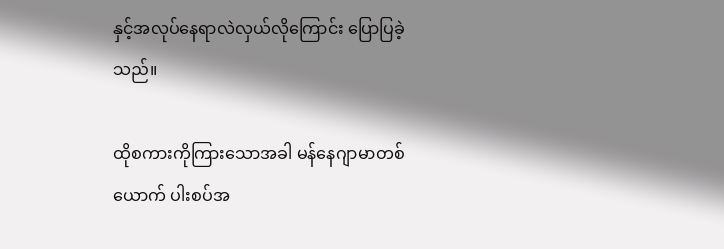နှင့်အလုပ်နေရာလဲလှယ်လိုကြောင်း ပြောပြခဲ့သည်။

ထိုစကားကိုကြားသောအခါ မန်နေဂျာမာတစ်ယောက် ပါးစပ်အ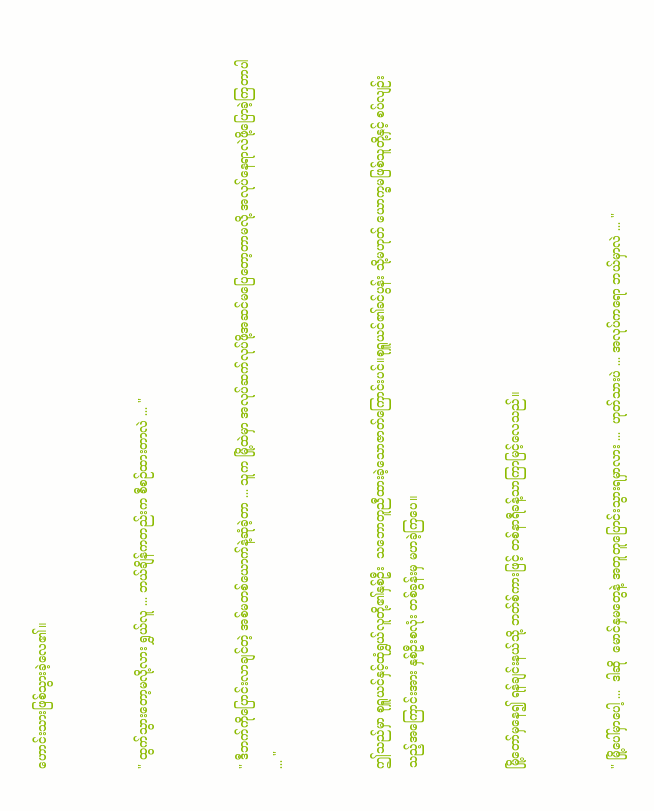ဟောင်းသားဖြစ်သွားခဲ့လေ၏။


" ထွက်သွားတော့မလို့လား ရွှယ်လူ ... ဘယ်ချိန်ကတည်းက စီစဉ်ထားတာလဲ ... "


" ဒီဘက်ကိုပြောင်းလာချင်တဲ့ အစ်မတစ်ယောက်နဲ့ဆုံခဲ့တာ ... သူက မြို့ထဲမှာ အလုပ်ဆက်လုပ်ဖို့အဆင်မပြေတော့တာမလို့ အလုပ်နေရာလဲဖို့ပြောခဲ့ကြတာပါ ... "


ဤသည်မှာ စုရှူယင်နှင့်ထုံရွှယ်လူတို့၏နှစ်ဦး  သဘောတူညီထားခဲ့သောဇာတ်ကြောင်းပင်။စုရှူယင်၏ခင်ပွန်း သို့မဟုတ် ယောက္ခမဖြစ်သူတို့နှင့် စပ်လျဉ်းသည့်အကြောင်းအား နှစ်ဦးစလုံး တစ်ခွန်းမှ မဟခဲ့ကြပေ။


မြို့တော်မှနေ၍ ရန်ချင်းနယ်သို့ ဘတ်စ်ကားဖြင့် တစ်နာရီခန့်သာကြာမြင့်လေသည်။


" မြို့ပေါ်မှာပေါ့ ...  ဒါဆို  မောင်နှမတွေနဲ့ အတူတူပြောင်းသွားရမှာလား ...  ဟုတ်သားပဲ ... အလုပ်ကရော ဘယ်မှာလဲ ... "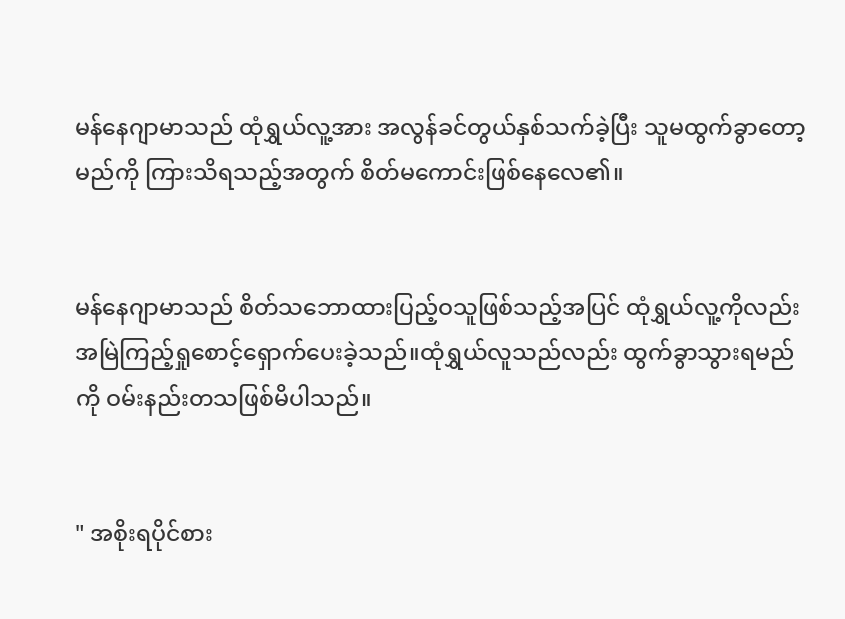မန်နေဂျာမာသည် ထုံရွှယ်လူ့အား အလွန်ခင်တွယ်နှစ်သက်ခဲ့ပြီး သူမထွက်ခွာတော့မည်ကို ကြားသိရသည့်အတွက် စိတ်မကောင်းဖြစ်နေလေ၏။


မန်နေဂျာမာသည် စိတ်သဘောထားပြည့်ဝသူဖြစ်သည့်အပြင် ထုံရွှယ်လူ့ကိုလည်း အမြဲကြည့်ရှုစောင့်ရှောက်ပေးခဲ့သည်။ထုံရွှယ်လူသည်လည်း ထွက်ခွာသွားရမည်ကို ဝမ်းနည်းတသဖြစ်မိပါသည်။


" အစိုးရပိုင်စား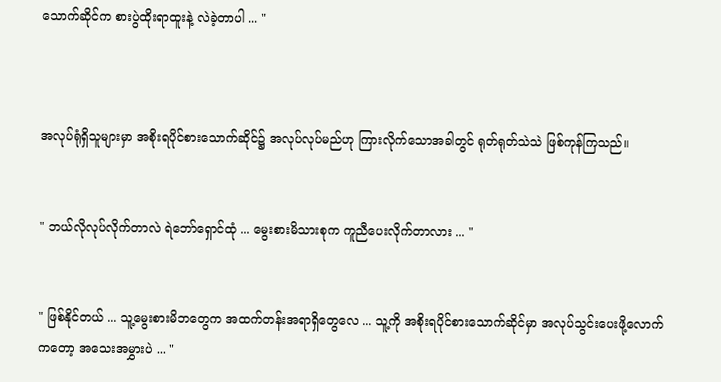သောက်ဆိုင်က စားပွဲထိုးရာထူးနဲ့ လဲခဲ့တာပါ ... "



အလုပ်ရုံရှိသူများမှာ အစိုးရပိုင်စားသောက်ဆိုင်၌ အလုပ်လုပ်မည်ဟု ကြားလိုက်သောအခါတွင် ရုတ်ရုတ်သဲသဲ ဖြစ်ကုန်ကြသည်။


" ဘယ်လိုလုပ်လိုက်တာလဲ ရဲဘော်ရှောင်ထုံ ... မွေးစားမိသားစုက ကူညီပေးလိုက်တာလား ... "


" ဖြစ်နိုင်တယ် ... သူ့မွေးစားမိဘတွေက အထက်တန်းအရာရှိတွေလေ ... သူ့ကို အစိုးရပိုင်စားသောက်ဆိုင်မှာ အလုပ်သွင်းပေးဖို့လောက်ကတော့ အသေးအမွှားပဲ ... "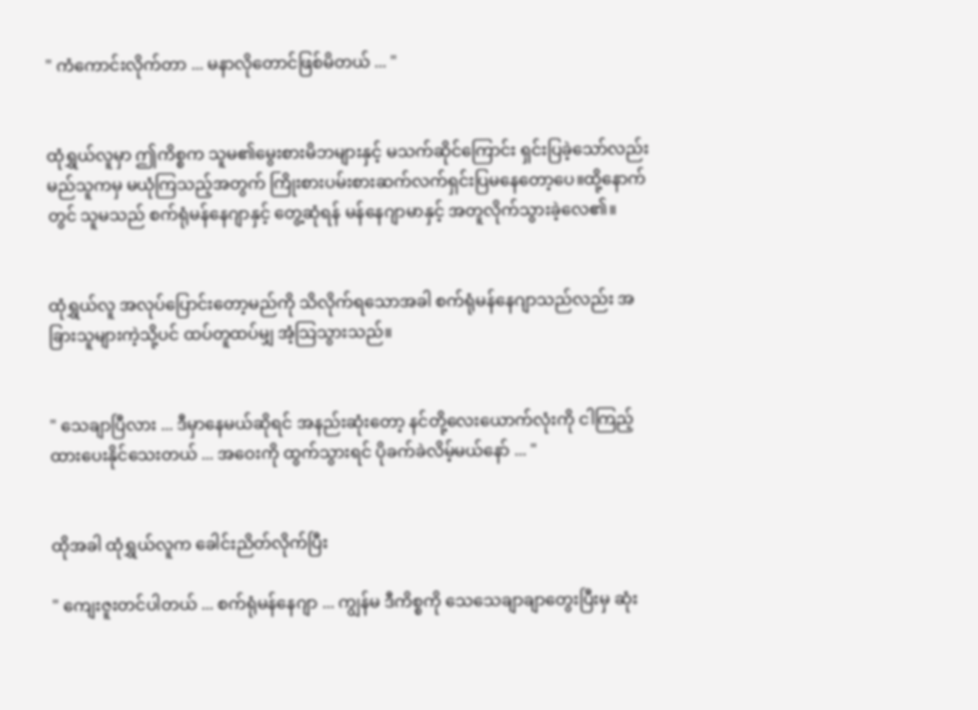" ကံကောင်းလိုက်တာ ... မနာလိုတောင်ဖြစ်မိတယ် ... "


ထုံရွှယ်လူမှာ ဤကိစ္စက သူမ၏မွေးစားမိဘများနှင့် မသက်ဆိုင်ကြောင်း ရှင်းပြခဲ့သော်လည်း မည်သူကမှ မယုံကြသည့်အတွက် ကြိုးစားပမ်းစားဆက်လက်ရှင်းပြမနေတော့ပေ။ထို့နောက်တွင် သူမသည် စက်ရုံမန်နေဂျာနှင့် တွေ့ဆုံရန် မန်နေဂျာမာနှင့် အတူလိုက်သွားခဲ့လေ၏။


ထုံရွှယ်လူ အလုပ်ပြောင်းတော့မည်ကို သိလိုက်ရသောအခါ စက်ရုံမန်နေဂျာသည်လည်း အခြားသူများကဲ့သို့ပင် ထပ်တူထပ်မျှ အံ့သြသွားသည်။


" သေချာပြီလား ... ဒီမှာနေမယ်ဆိုရင် အနည်းဆုံးတော့ နင်တို့လေးယောက်လုံးကို ငါကြည့်ထားပေးနိုင်သေးတယ် ... အဝေးကို ထွက်သွားရင် ပိုခက်ခဲလိမ့်မယ်နော် ... "


ထိုအခါ ထုံရွှယ်လူက ခေါင်းညိတ်လိုက်ပြီး

" ကျေးဇူးတင်ပါတယ် ... စက်ရုံမန်နေဂျာ ... ကျွန်မ ဒီကိစ္စကို သေသေချာချာတွေးပြီးမှ ဆုံး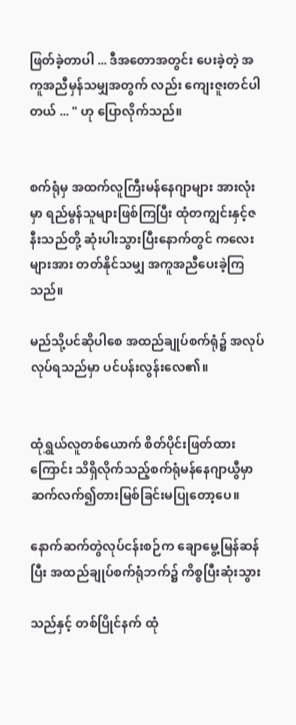ဖြတ်ခဲ့တာပါ ... ဒီအတောအတွင်း ပေးခဲ့တဲ့ အကူအညီမှန်သမျှအတွက် လည်း ကျေးဇူးတင်ပါတယ် ... " ဟု ပြောလိုက်သည်။


စက်ရုံမှ အထက်လူကြီးမန်နေဂျာများ အားလုံးမှာ ရည်မွန်သူများဖြစ်ကြပြီး ထုံတကျွင်းနှင့်ဇနီးသည်တို့ ဆုံးပါးသွားပြီးနောက်တွင် ကလေးများအား တတ်နိုင်သမျှ အကူအညီပေးခဲ့ကြသည်။

မည်သို့ပင်ဆိုပါစေ အထည်ချုပ်စက်ရုံ၌ အလုပ်လုပ်ရသည်မှာ ပင်ပန်းလွန်းလေ၏။


ထုံရွှယ်လူတစ်ယောက် စိတ်ပိုင်းဖြတ်ထားကြောင်း သိရှိလိုက်သည့်စက်ရုံမန်နေဂျာယွီမှာ ဆက်လက်၍တားမြစ်ခြင်းမပြုတော့ပေ။

နောက်ဆက်တွဲလုပ်ငန်းစဉ်က ချောမွေ့မြန်ဆန်ပြီး အထည်ချုပ်စက်ရုံဘက်၌ ကိစ္စပြီးဆုံးသွား

သည်နှင့် တစ်ပြိုင်နက် ထုံ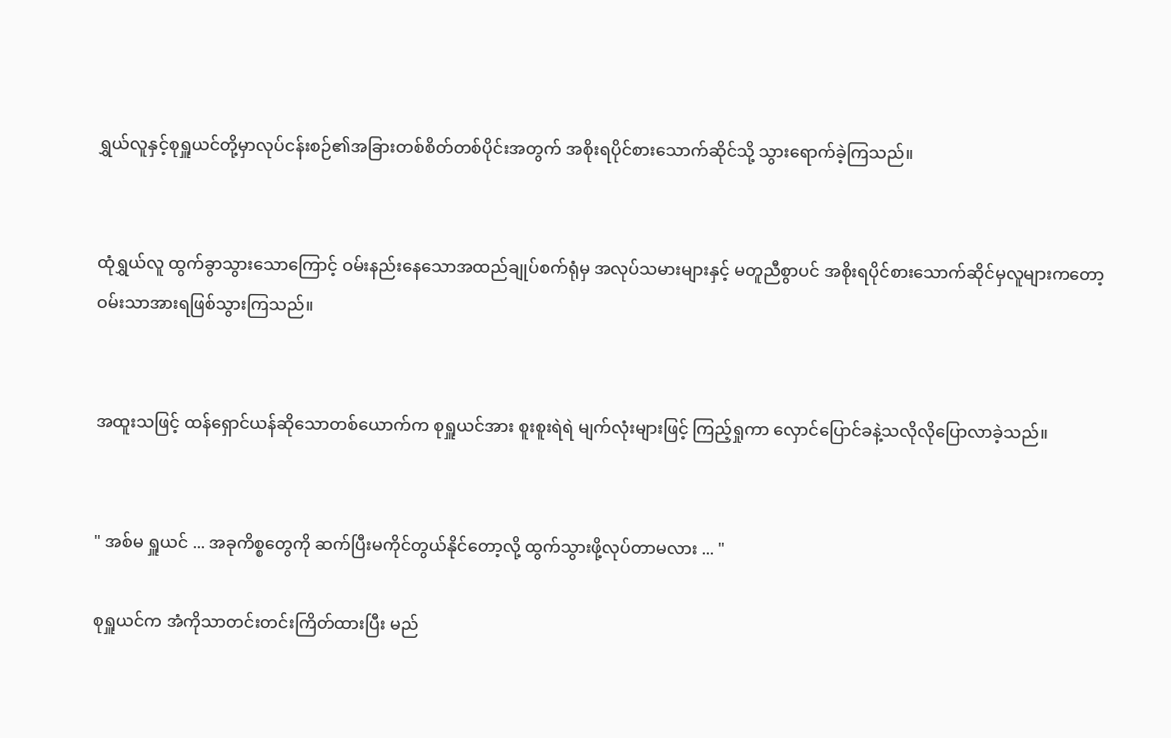ရွှယ်လူနှင့်စုရှူယင်တို့မှာလုပ်ငန်းစဉ်၏အခြားတစ်စိတ်တစ်ပိုင်းအတွက် အစိုးရပိုင်စားသောက်ဆိုင်သို့ သွားရောက်ခဲ့ကြသည်။


ထုံရွှယ်လူ ထွက်ခွာသွားသောကြောင့် ဝမ်းနည်းနေသောအထည်ချုပ်စက်ရုံမှ အလုပ်သမားများနှင့် မတူညီစွာပင် အစိုးရပိုင်စားသောက်ဆိုင်မှလူများကတော့ ဝမ်းသာအားရဖြစ်သွားကြသည်။


အထူးသဖြင့် ထန်ရှောင်ယန်ဆိုသောတစ်ယောက်က စုရှူယင်အား စူးစူးရဲရဲ မျက်လုံးများဖြင့် ကြည့်ရှုကာ လှောင်ပြောင်ခနဲ့သလိုလိုပြောလာခဲ့သည်။


" အစ်မ ရှူယင် ... အခုကိစ္စတွေကို ဆက်ပြီးမကိုင်တွယ်နိုင်တော့လို့ ထွက်သွားဖို့လုပ်တာမလား ... "

စုရှူယင်က အံကိုသာတင်းတင်းကြိတ်ထားပြီး မည်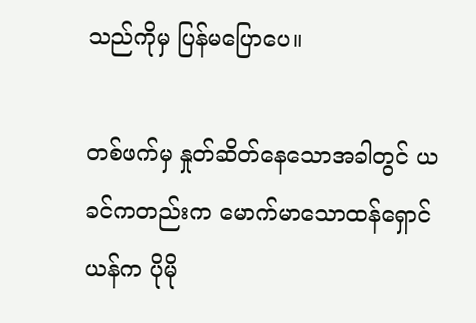သည်ကိုမှ ပြန်မပြောပေ။

တစ်ဖက်မှ နှုတ်ဆိတ်နေသောအခါတွင် ယခင်ကတည်းက မောက်မာသောထန်ရှောင်ယန်က ပိုမို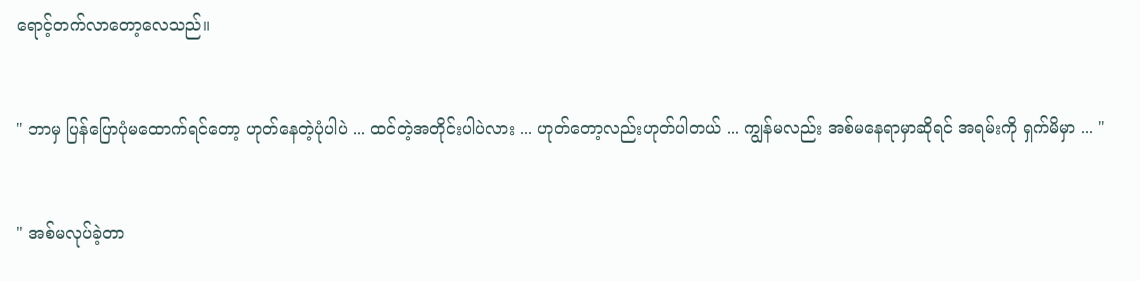ရောင့်တက်လာတော့လေသည်။


" ဘာမှ ပြန်ပြောပုံမထောက်ရင်တော့ ဟုတ်နေတဲ့ပုံပါပဲ ... ထင်တဲ့အတိုင်းပါပဲလား ... ဟုတ်တော့လည်းဟုတ်ပါတယ် ... ကျွန်မလည်း အစ်မနေရာမှာဆိုရင် အရမ်းကို ရှက်မိမှာ ... "


" အစ်မလုပ်ခဲ့တာ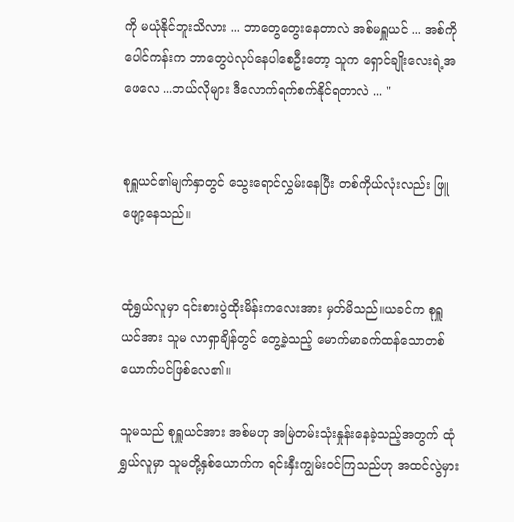ကို မယုံနိုင်ဘူးသိလား ... ဘာတွေတွေးနေတာလဲ အစ်မရှူယင် ... အစ်ကိုပေါင်ကန်းက ဘာတွေပဲလုပ်နေပါစေဦးတော့ သူက ရှောင်ချိုးလေးရဲ့အဖေလေ ...ဘယ်လိုများ ဒီလောက်ရက်စက်နိုင်ရတာလဲ ... "


စုရှူယင်၏မျက်နှာတွင် သွေးရောင်လွှမ်းနေပြီး တစ်ကိုယ်လုံးလည်း ဖြူဖျော့နေသည်။


ထုံရွှယ်လူမှာ ၎င်းစားပွဲထိုးမိန်းကလေးအား မှတ်မိသည်။ယခင်က စုရှူယင်အား သူမ လာရှာချိန်တွင် တွေ့ခဲ့သည့် မောက်မာခက်ထန်သောတစ်ယောက်ပင်ဖြစ်လေ၏။

သူမသည် စုရှူယင်အား အစ်မဟု အမြဲတမ်းသုံးနှုန်းနေခဲ့သည့်အတွက် ထုံရွှယ်လူမှာ သူမတို့နှစ်ယောက်က ရင်းနှီးကျွမ်းဝင်ကြသည်ဟု အထင်လွဲမှား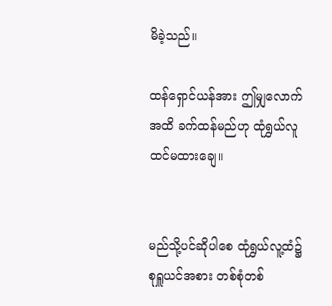မိခဲ့သည်။

ထန်ရှောင်ယန်အား ဤမျှလောက်အထိ ခက်ထန်မည်ဟု ထုံရွှယ်လူ ထင်မထားချေ။


မည်သို့ပင်ဆိုပါစေ ထုံရွှယ်လူ့ထံ၌ စုရှူယင်အစား တစ်စုံတစ်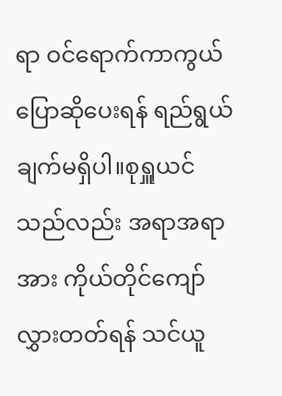ရာ ဝင်ရောက်ကာကွယ်ပြောဆိုပေးရန် ရည်ရွယ်ချက်မရှိပါ။စုရှူယင်သည်လည်း အရာအရာအား ကိုယ်တိုင်ကျော်လွှားတတ်ရန် သင်ယူ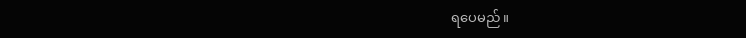ရပေမည်။